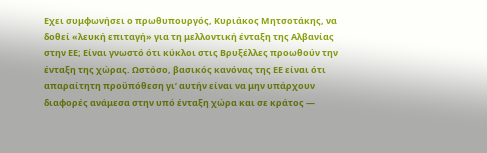Εχει συμφωνήσει ο πρωθυπουργός, Κυριάκος Μητσοτάκης, να δοθεί «λευκή επιταγή» για τη μελλοντική ένταξη της Αλβανίας στην ΕΕ; Είναι γνωστό ότι κύκλοι στις Βρυξέλλες προωθούν την ένταξη της χώρας. Ωστόσο, βασικός κανόνας της ΕΕ είναι ότι απαραίτητη προϋπόθεση γι’ αυτήν είναι να μην υπάρχουν διαφορές ανάμεσα στην υπό ένταξη χώρα και σε κράτος —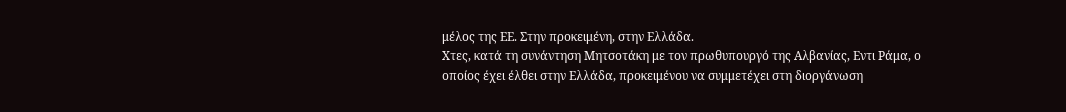μέλος της ΕΕ. Στην προκειμένη, στην Ελλάδα.
Χτες, κατά τη συνάντηση Μητσοτάκη με τον πρωθυπουργό της Αλβανίας, Εντι Ράμα, ο οποίος έχει έλθει στην Ελλάδα, προκειμένου να συμμετέχει στη διοργάνωση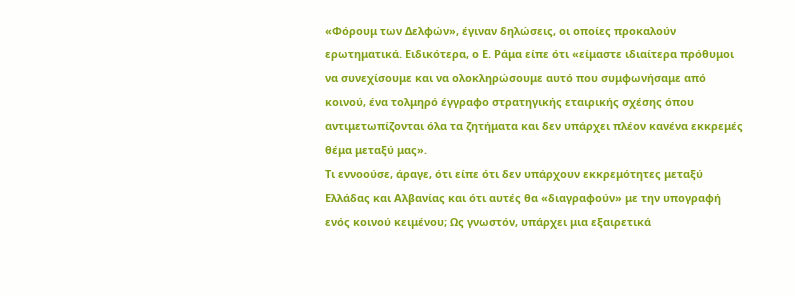«Φόρουμ των Δελφών», έγιναν δηλώσεις, οι οποίες προκαλούν ερωτηματικά. Ειδικότερα, ο Ε. Ράμα είπε ότι «είμαστε ιδιαίτερα πρόθυμοι να συνεχίσουμε και να ολοκληρώσουμε αυτό που συμφωνήσαμε από κοινού, ένα τολμηρό έγγραφο στρατηγικής εταιρικής σχέσης όπου αντιμετωπίζονται όλα τα ζητήματα και δεν υπάρχει πλέον κανένα εκκρεμές θέμα μεταξύ μας».
Τι εννοούσε, άραγε, ότι είπε ότι δεν υπάρχουν εκκρεμότητες μεταξύ Ελλάδας και Αλβανίας και ότι αυτές θα «διαγραφούν» με την υπογραφή ενός κοινού κειμένου; Ως γνωστόν, υπάρχει μια εξαιρετικά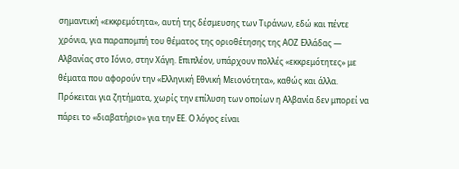σημαντική «εκκρεμότητα», αυτή της δέσμευσης των Τιράνων, εδώ και πέντε χρόνια, για παραπομπή του θέματος της οριοθέτησης της ΑΟΖ Ελλάδας — Αλβανίας στο Ιόνιο, στην Χάγη. Επιπλέον, υπάρχουν πολλές «εκκρεμότητες» με θέματα που αφορούν την «Ελληνική Εθνική Μειονότητα», καθώς και άλλα.
Πρόκειται για ζητήματα, χωρίς την επίλυση των οποίων η Αλβανία δεν μπορεί να πάρει το «διαβατήριο» για την ΕΕ. Ο λόγος είναι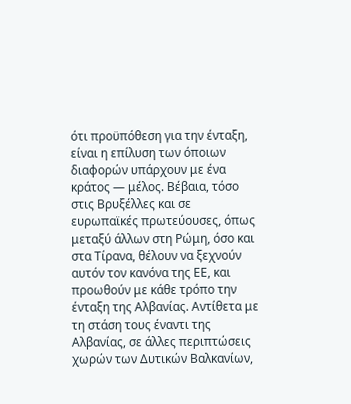ότι προϋπόθεση για την ένταξη, είναι η επίλυση των όποιων διαφορών υπάρχουν με ένα κράτος — μέλος. Βέβαια, τόσο στις Βρυξέλλες και σε ευρωπαϊκές πρωτεύουσες, όπως μεταξύ άλλων στη Ρώμη, όσο και στα Τίρανα, θέλουν να ξεχνούν αυτόν τον κανόνα της ΕΕ, και προωθούν με κάθε τρόπο την ένταξη της Αλβανίας. Αντίθετα με τη στάση τους έναντι της Αλβανίας, σε άλλες περιπτώσεις χωρών των Δυτικών Βαλκανίων,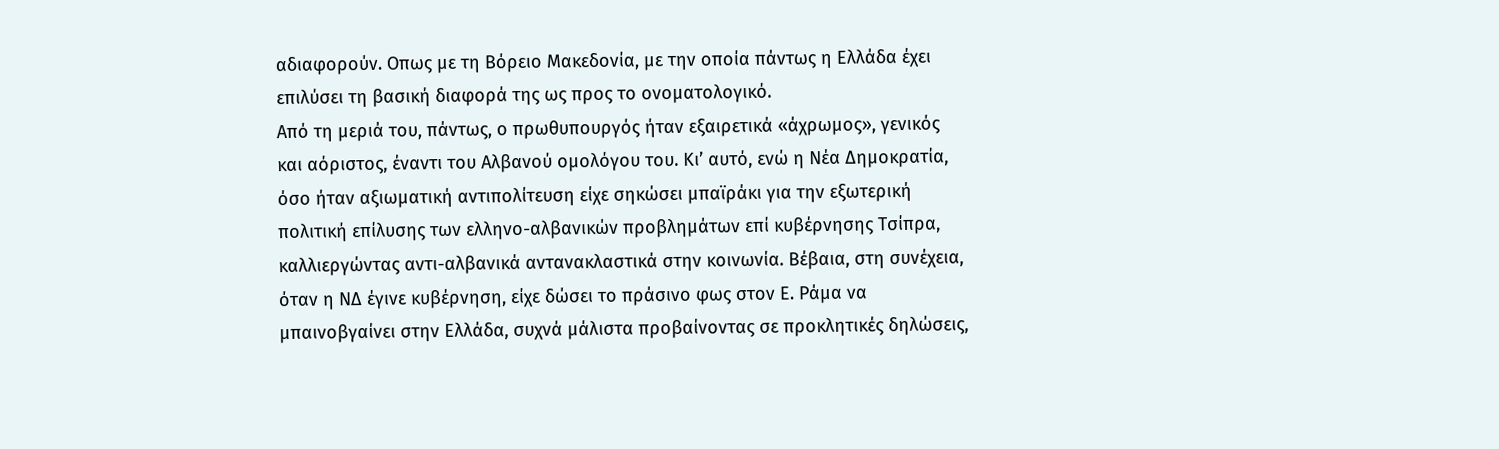αδιαφορούν. Οπως με τη Βόρειο Μακεδονία, με την οποία πάντως η Ελλάδα έχει επιλύσει τη βασική διαφορά της ως προς το ονοματολογικό.
Από τη μεριά του, πάντως, ο πρωθυπουργός ήταν εξαιρετικά «άχρωμος», γενικός και αόριστος, έναντι του Αλβανού ομολόγου του. Κι’ αυτό, ενώ η Νέα Δημοκρατία, όσο ήταν αξιωματική αντιπολίτευση είχε σηκώσει μπαϊράκι για την εξωτερική πολιτική επίλυσης των ελληνο-αλβανικών προβλημάτων επί κυβέρνησης Τσίπρα, καλλιεργώντας αντι-αλβανικά αντανακλαστικά στην κοινωνία. Βέβαια, στη συνέχεια, όταν η ΝΔ έγινε κυβέρνηση, είχε δώσει το πράσινο φως στον Ε. Ράμα να μπαινοβγαίνει στην Ελλάδα, συχνά μάλιστα προβαίνοντας σε προκλητικές δηλώσεις,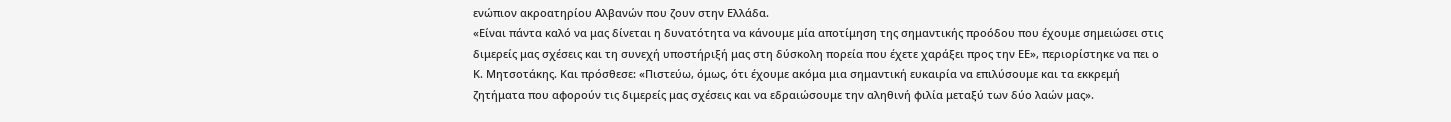ενώπιον ακροατηρίου Αλβανών που ζουν στην Ελλάδα.
«Είναι πάντα καλό να μας δίνεται η δυνατότητα να κάνουμε μία αποτίμηση της σημαντικής προόδου που έχουμε σημειώσει στις διμερείς μας σχέσεις και τη συνεχή υποστήριξή μας στη δύσκολη πορεία που έχετε χαράξει προς την ΕΕ», περιορίστηκε να πει ο Κ. Μητσοτάκης. Και πρόσθεσε: «Πιστεύω, όμως, ότι έχουμε ακόμα μια σημαντική ευκαιρία να επιλύσουμε και τα εκκρεμή ζητήματα που αφορούν τις διμερείς μας σχέσεις και να εδραιώσουμε την αληθινή φιλία μεταξύ των δύο λαών μας».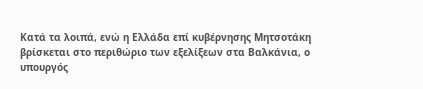Κατά τα λοιπά, ενώ η Ελλάδα επί κυβέρνησης Μητσοτάκη βρίσκεται στο περιθώριο των εξελίξεων στα Βαλκάνια, ο υπουργός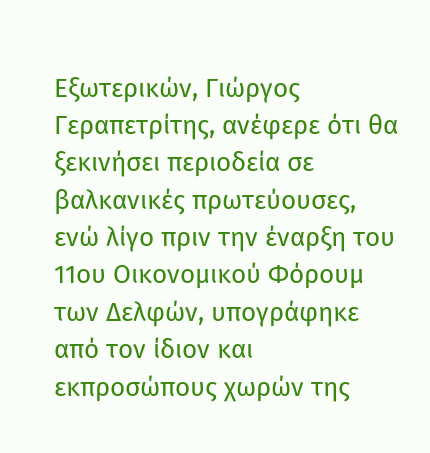Εξωτερικών, Γιώργος Γεραπετρίτης, ανέφερε ότι θα ξεκινήσει περιοδεία σε βαλκανικές πρωτεύουσες, ενώ λίγο πριν την έναρξη του 11ου Οικονομικού Φόρουμ των Δελφών, υπογράφηκε από τον ίδιον και εκπροσώπους χωρών της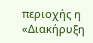περιοχής η «Διακήρυξη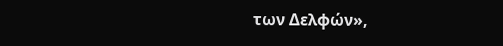των Δελφών»,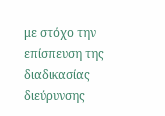με στόχο την επίσπευση της διαδικασίας διεύρυνσης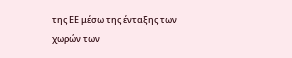της ΕΕ μέσω της ένταξης των χωρών των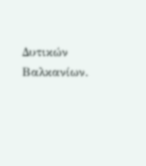Δυτικών Βαλκανίων.